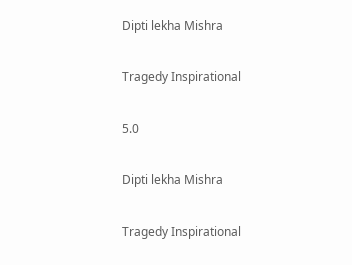Dipti lekha Mishra

Tragedy Inspirational

5.0

Dipti lekha Mishra

Tragedy Inspirational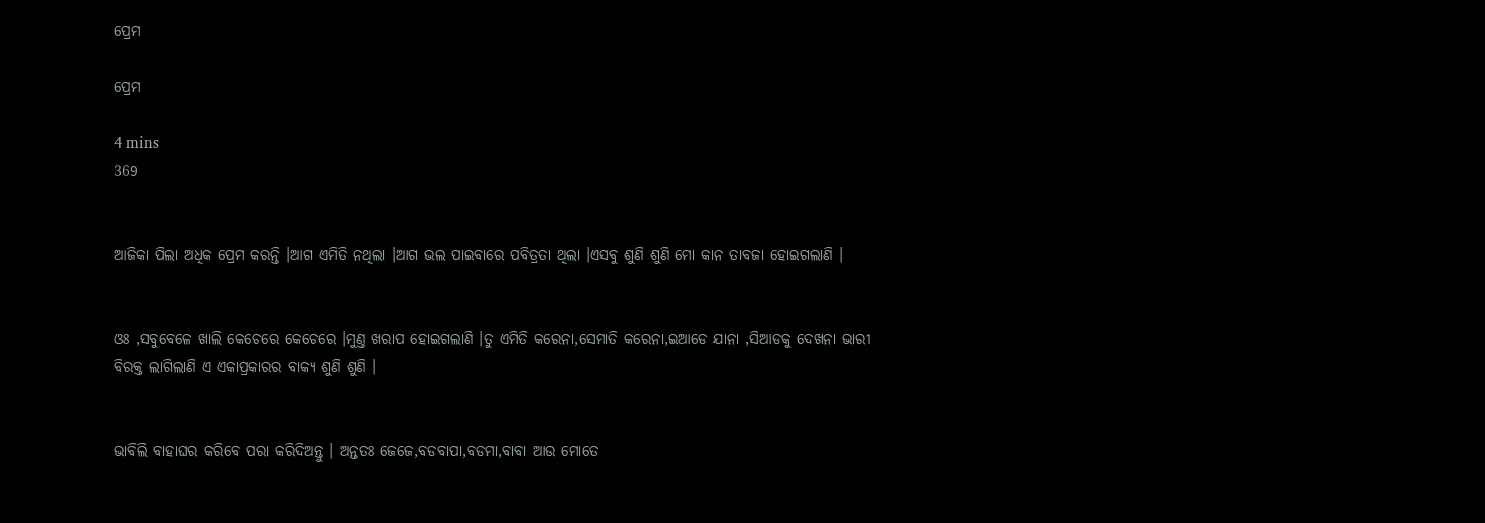ପ୍ରେମ

ପ୍ରେମ

4 mins
369


ଆଜିକା ପିଲା ଅଧିକ ପ୍ରେମ କରନ୍ତି ।ଆଗ ଏମିତି ନଥିଲା ।ଆଗ ଭଲ ପାଇବାରେ ପବିତ୍ରତା ଥିଲା ।ଏସବୁ ଶୁଣି ଶୁଣି ମୋ କାନ ତାବଜା ହୋଇଗଲାଣି ।


ଓଃ ,ସବୁବେଳେ ଖାଲି କେଚେରେ କେଚେରେ ।ମୁଣ୍ତ ଖରାପ ହୋଇଗଲାଣି ।ତୁ ଏମିତି କରେନା,ସେମାତି କରେନା,ଇଆଡେ ଯାନା ,ସିଆଡକୁ ଦେଖନା ଭାରୀ ବିରକ୍ତ ଲାଗିଲାଣି ଏ ଏକାପ୍ରକାରର ବାକ୍ୟ ଶୁଣି ଶୁଣି ।


ଭାବିଲି ବାହାଘର କରିବେ ପରା କରିଦିଅନ୍ତୁ । ଅନ୍ତତଃ ଜେଜେ,ବଡବାପା,ବଡମା,ବାବା ଆଉ ମୋତେ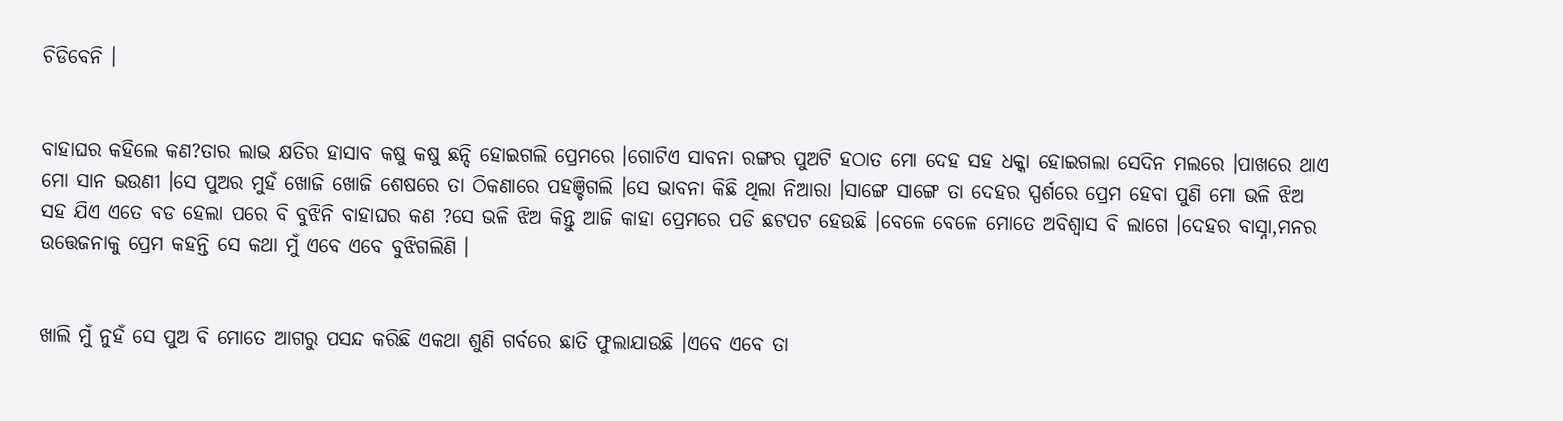ଚିଡିବେନି ।


ବାହାଘର କହିଲେ କଣ?ତାର ଲାଭ କ୍ଷତିର ହାସାବ କଷୁ କଷୁ ଛନ୍ଦି ହୋଇଗଲି ପ୍ରେମରେ ।ଗୋଟିଏ ସାବନା ରଙ୍ଗର ପୁଅଟି ହଠାତ ମୋ ଦେହ ସହ ଧକ୍କା ହୋଇଗଲା ସେଦିନ ମଲରେ ।ପାଖରେ ଥାଏ ମୋ ସାନ ଭଉଣୀ ।ସେ ପୁଅର ମୁହଁ ଖୋଜି ଖୋଜି ଶେଷରେ ତା ଠିକଣାରେ ପହଞ୍ଚିଗଲି ।ସେ ଭାବନା କିଛି ଥିଲା ନିଆରା ।ସାଙ୍ଗେ ସାଙ୍ଗେ ତା ଦେହର ସ୍ପର୍ଶରେ ପ୍ରେମ ହେବା ପୁଣି ମୋ ଭଳି ଝିଅ ସହ ଯିଏ ଏତେ ବଡ ହେଲା ପରେ ବି ବୁଝିନି ବାହାଘର କଣ ?ସେ ଭଳି ଝିଅ କିନ୍ତୁ ଆଜି କାହା ପ୍ରେମରେ ପଡି ଛଟପଟ ହେଉଛି ।ବେଳେ ବେଳେ ମୋତେ ଅବିଶ୍ବାସ ବି ଲାଗେ ।ଦେହର ବାସ୍ନା,ମନର ଉତ୍ତେଜନାକୁ ପ୍ରେମ କହନ୍ତି ସେ କଥା ମୁଁ ଏବେ ଏବେ ବୁଝିଗଲିଣି ।


ଖାଲି ମୁଁ ନୁହଁ ସେ ପୁଅ ବି ମୋତେ ଆଗରୁ ପସନ୍ଦ କରିଛି ଏକଥା ଶୁଣି ଗର୍ବରେ ଛାତି ଫୁଲାଯାଉଛି ।ଏବେ ଏବେ ତା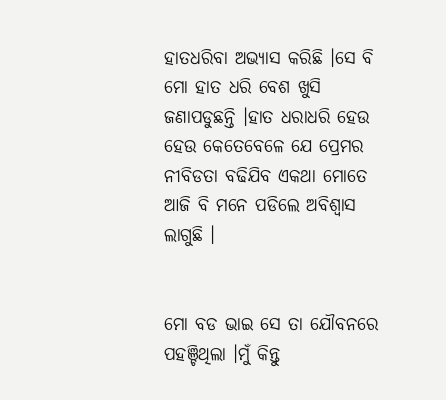ହାତଧରିବା ଅଭ୍ୟାସ କରିଛି ।ସେ ବି ମୋ ହାତ ଧରି ବେଶ ଖୁସି ଜଣାପଡୁଛନ୍ତି ।ହାତ ଧରାଧରି ହେଉ ହେଉ କେତେବେଳେ ଯେ ପ୍ରେମର ନୀବିଡତା ବଢିଯିବ ଏକଥା ମୋତେ ଆଜି ବି ମନେ ପଡିଲେ ଅବିଶ୍ବାସ ଲାଗୁଛି ।


ମୋ ବଡ ଭାଇ ସେ ତା ଯୌବନରେ ପହଞ୍ଚିଥିଲା ।ମୁଁ କିନ୍ତୁ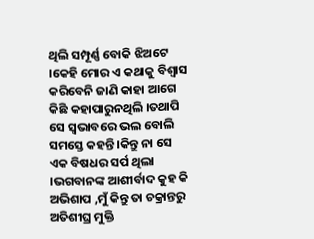ଥିଲି ସମ୍ପୂର୍ଣ୍ଣ ବୋକି ଝିଅଟେ ।କେହି ମୋର ଏ କଥାକୁ ବିଶ୍ବାସ କରିବେନି ଜାଣି କାହା ଆଗେ କିଛି କହାପାରୁନଥିଲି ।ତଥାପି ସେ ସ୍ବଭାବରେ ଭଲ ବୋଲି ସମସ୍ତେ କହନ୍ତି ।କିନ୍ତୁ ନା ସେ ଏକ ବିଷଧର ସର୍ପ ଥିଲା ।ଭଗବାନଙ୍କ ଆଶୀର୍ବାଦ କୁହ କି ଅଭିଶାପ ,ମୁଁ କିନ୍ତୁ ତା ଚକ୍ରାନ୍ତରୁ ଅତିଶୀଘ୍ର ମୁକ୍ତି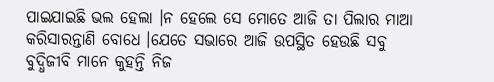ପାଇଯାଇଛି ଭଲ ହେଲା ।ନ ହେଲେ ସେ ମୋତେ ଆଜି ତା ପିଲାର ମାଆ କରିସାରନ୍ତାଣି ବୋଧେ ।ଯେତେ ସଭାରେ ଆଜି ଉପସ୍ଥିତ ହେଉଛି ସବୁ ବୁଦ୍ଧିଜୀବି ମାନେ କୁହନ୍ତି ନିଜ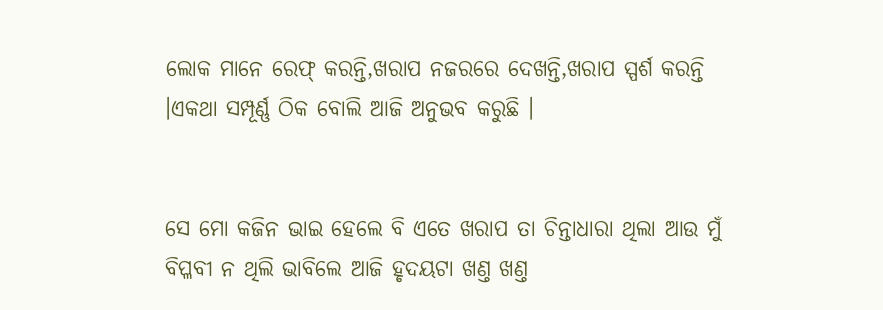ଲୋକ ମାନେ ରେଫ୍ କରନ୍ତି,ଖରାପ ନଜରରେ ଦେଖନ୍ତି,ଖରାପ ସ୍ପର୍ଶ କରନ୍ତି ।ଏକଥା ସମ୍ପୂର୍ଣ୍ଣ ଠିକ ବୋଲି ଆଜି ଅନୁଭବ କରୁଛି ।


ସେ ମୋ କଜିନ ଭାଇ ହେଲେ ବି ଏତେ ଖରାପ ତା ଚିନ୍ତାଧାରା ଥିଲା ଆଉ ମୁଁ ବିପ୍ଳବୀ ନ ଥିଲି ଭାବିଲେ ଆଜି ହୃଦୟଟା ଖଣ୍ତ ଖଣ୍ତ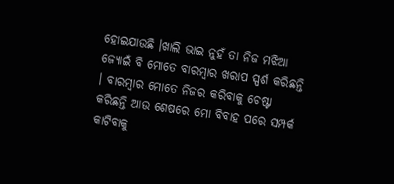ହୋଇଯାଉଛି ।ଖାଲି ଭାଇ ନୁହଁ ତା ନିଜ ମଝିଆ ଜ୍ୟୋଇଁ ବି ମୋତେ ବାରମ୍ବାର ଖରାପ ସ୍ପର୍ଶ କରିଛନ୍ତି । ବାରମ୍ବାର ମୋତେ ନିଜର କରିବାକୁ ଚେଷ୍ଟା କରିଛନ୍ତି ଆଉ ଶେଷରେ ମୋ ବିବାହ ପରେ ସମ୍ପର୍କ କାଟିବାକୁ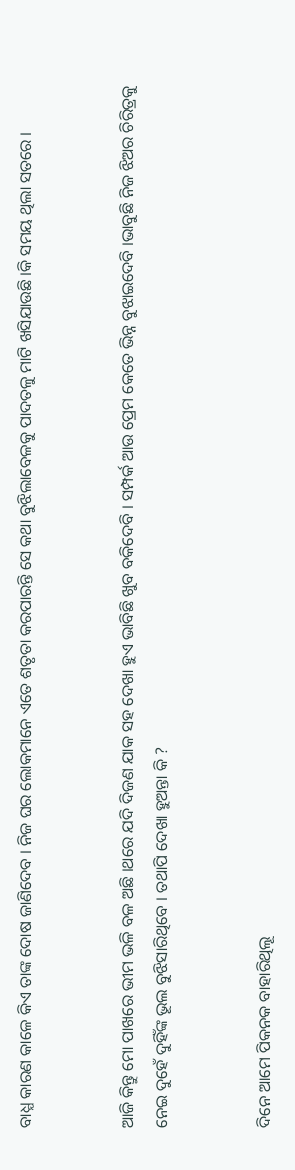ବାଧ୍ଯ କାରଣ କାଳେ କିଏ ତାଙ୍କ ଦୋଷ ଜାଣିଦେବ । ନିଜ ଘର ଲୋକମାନେ ଏତେ ଶତୃତା କରପାରନ୍ତି ସେ କଥା ବୁଝିଲାବେଳକୁ ପାଦତଳୁ ମାଟି ଖସିଯାଉଛି ।କି ସମୟ ଥିଲା ସତରେ ।


ଆଜି କିନ୍ତୁ ମୋ ପାଖରେ ଭୀମ ଭଳି ବଳ ଅଛି ।ଥରେ ଯଦି ଦିଜଣ ଯାକ ସହ ଦେଖା ହୁଏ ଭାବିଛି ଖୁବ ବକିଦେବି । ସମ୍ପର୍କ ଆଉ ପ୍ରେମ କେତେ ଭିନ୍ନ ବୁଝାଇଦେବି ।ଭାବୁଛି ନିଜ ଝିଅର ଚିରିତ୍ରକୁ ନେଇ ଦୁହେଁ ଦୁହିଁଙ୍କ ଭୂଲ ବୁଝିସାରିଥିବେ । ତଥାପି ଦେଖା ହୁଅନ୍ତା କି ?


ଦିନେ ଆମେ ପିକନକ ବାହାରିଥିଲୂ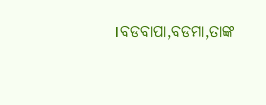।ବଡବାପା,ବଡମା,ତାଙ୍କ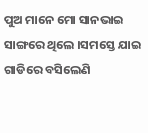ପୁଅ ମାନେ ମୋ ସାନଭାଇ ସାଙ୍ଗରେ ଥିଲେ ।ସମସ୍ତେ ଯାଇ ଗାଡିରେ ବସିଲେଣି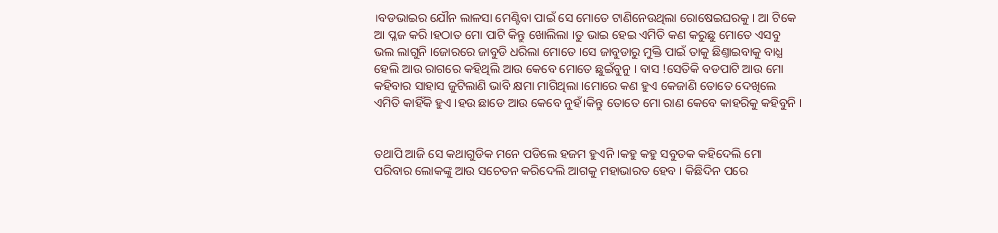।ବଡଭାଇର ଯୌନ ଲାଳସା ମେଣ୍ଟିବା ପାଇଁ ସେ ମୋତେ ଟାଣିନେଉଥିଲା ରୋଷେଇଘରକୁ । ଆ ଟିକେ ଆ ପ୍ଳଜ କରି ।ହଠାତ ମୋ ପାଟି କିନ୍ତୁ ଖୋଲିଲା ।ତୁ ଭାଇ ହେଇ ଏମିତି କଣ କରୁଛୁ ମୋତେ ଏସବୁ ଭଲ ଲାଗୁନି ।ଜୋରରେ ଜାବୁଡି ଧରିଲା ମୋତେ ।ସେ ଜାବୁଡାରୁ ମୁକ୍ତି ପାଇଁ ତାକୁ ଛିଣ୍ତାଇବାକୁ ବାଧ୍ଯ ହେଲି ଆଉ ରାଗରେ କହିଥିଲି ଆଉ କେବେ ମୋତେ ଛୁଇଁବୁନୁ । ବାସ !ସେତିକି ବଡପାଟି ଆଉ ମୋ କହିବାର ସାହାସ ଜୁଟିଲାଣି ଭାବି କ୍ଷମା ମାଗିଥିଲା ।ମୋରେ କଣ ହୁଏ କେଜାଣି ତୋତେ ଦେଖିଲେ ଏମିତି କାହିଁକି ହୁଏ ।ହଉ ଛାଡେ ଆଉ କେବେ ନୁହଁ।କିନ୍ତୁ ତୋତେ ମୋ ରାଣ କେବେ କାହରିକୁ କହିବୁନି ।


ତଥାପି ଆଜି ସେ କଥାଗୁଡିକ ମନେ ପଡିଲେ ହଜମ ହୁଏନି ।କହୁ କହୁ ସବୁତକ କହିଦେଲି ମୋ ପରିବାର ଲୋକଙ୍କୁ ଆଉ ସଚେତନ କରିଦେଲି ଆଗକୁ ମହାଭାରତ ହେବ । କିଛିଦିନ ପରେ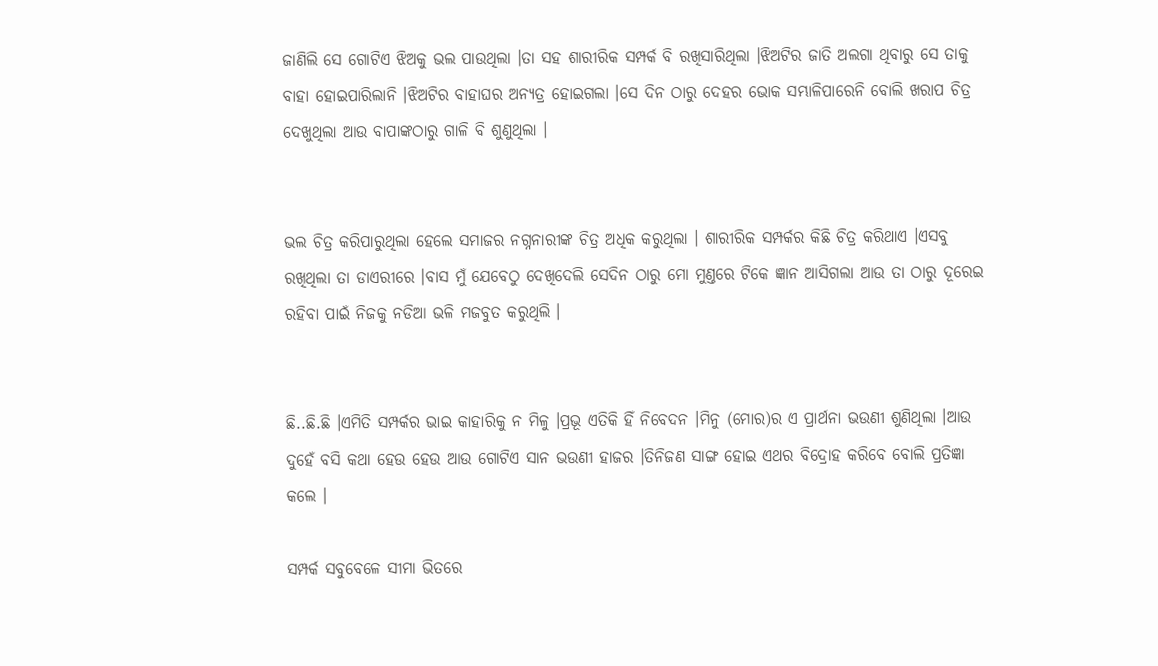ଜାଣିଲି ସେ ଗୋଟିଏ ଝିଅକୁ ଭଲ ପାଉଥିଲା ।ତା ସହ ଶାରୀରିକ ସମ୍ପର୍କ ବି ରଖିସାରିଥିଲା ।ଝିଅଟିର ଜାତି ଅଲଗା ଥିବାରୁ ସେ ତାକୁ ବାହା ହୋଇପାରିଲାନି ।ଝିଅଟିର ବାହାଘର ଅନ୍ୟତ୍ର ହୋଇଗଲା ।ସେ ଦିନ ଠାରୁ ଦେହର ଭୋକ ସମ୍ଭାଳିପାରେନି ବୋଲି ଖରାପ ଚିତ୍ର ଦେଖୁଥିଲା ଆଉ ବାପାଙ୍କଠାରୁ ଗାଳି ବି ଶୁଣୁଥିଲା ।


ଭଲ ଚିତ୍ର କରିପାରୁଥିଲା ହେଲେ ସମାଜର ନଗ୍ନନାରୀଙ୍କ ଚିତ୍ର ଅଧିକ କରୁଥିଲା । ଶାରୀରିକ ସମ୍ପର୍କର କିଛି ଚିତ୍ର କରିଥାଏ ।ଏସବୁ ରଖିଥିଲା ତା ଡାଏରୀରେ ।ବାସ ମୁଁ ଯେବେଠୁ ଦେଖିଦେଲି ସେଦିନ ଠାରୁ ମୋ ମୁଣ୍ତରେ ଟିକେ ଜ୍ଞାନ ଆସିଗଲା ଆଉ ତା ଠାରୁ ଦୂରେଇ ରହିବା ପାଇଁ ନିଜକୁ ନଡିଆ ଭଳି ମଜବୁତ କରୁଥିଲି ।


ଛି..ଛି.ଛି ।ଏମିତି ସମ୍ପର୍କର ଭାଇ କାହାରିକୁ ନ ମିଳୁ ।ପ୍ରଭୂ ଏତିକି ହିଁ ନିବେଦନ ।ମିନୁ (ମୋର)ର ଏ ପ୍ରାର୍ଥନା ଭଉଣୀ ଶୁଣିଥିଲା ।ଆଉ ଦୁହେଁ ବସି କଥା ହେଉ ହେଉ ଆଉ ଗୋଟିଏ ସାନ ଭଉଣୀ ହାଜର ।ତିନିଜଣ ସାଙ୍ଗ ହୋଇ ଏଥର ବିଦ୍ରୋହ କରିବେ ବୋଲି ପ୍ରତିଜ୍ଞା କଲେ ।

ସମ୍ପର୍କ ସବୁବେଳେ ସୀମା ଭିତରେ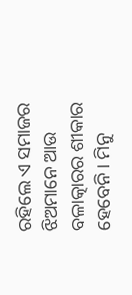ରହିଲେ ଏ ସମାଜର ଝିଅମାନେ ଆଉ ବଳାତ୍କାରର ଶୀକାର ହେବେନି । ମିନୁ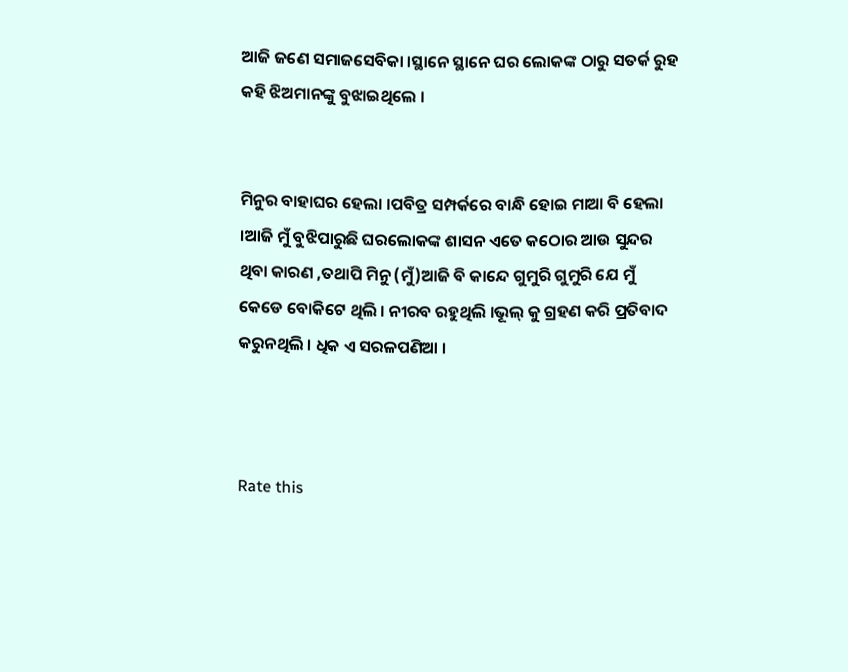ଆଜି ଜଣେ ସମାଜସେବିକା ।ସ୍ଥାନେ ସ୍ଥାନେ ଘର ଲୋକଙ୍କ ଠାରୁ ସତର୍କ ରୁହ କହି ଝିଅମାନଙ୍କୁ ବୁଝାଇଥିଲେ ।


ମିନୁର ବାହାଘର ହେଲା ।ପବିତ୍ର ସମ୍ପର୍କରେ ବାନ୍ଧି ହୋଇ ମାଆ ବି ହେଲା ।ଆଜି ମୁଁ ବୁଝିପାରୁଛି ଘରଲୋକଙ୍କ ଶାସନ ଏତେ କଠୋର ଆଉ ସୁନ୍ଦର ଥିବା କାରଣ ,ତଥାପି ମିନୁ (ମୁଁ)ଆଜି ବି କାନ୍ଦେ ଗୁମୁରି ଗୁମୁରି ଯେ ମୁଁ କେଡେ ବୋକିଟେ ଥିଲି । ନୀରବ ରହୁଥିଲି ।ଭୂଲ୍ କୁ ଗ୍ରହଣ କରି ପ୍ରତିବାଦ କରୁନଥିଲି । ଧିକ ଏ ସରଳପଣିଆ ।



Rate this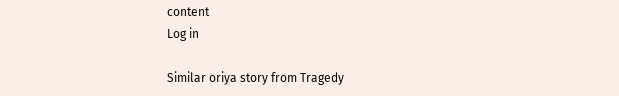content
Log in

Similar oriya story from Tragedy